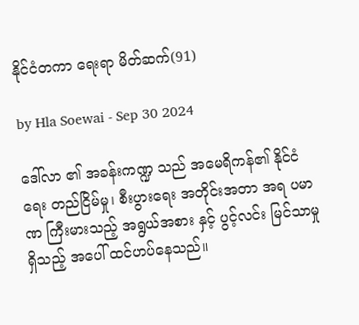နိုင်ငံတကာ ရေးရာ မိတ်ဆက်(91)

by Hla Soewai - Sep 30 2024

ဒေါ်လာ ၏ အခန်းကဏ္ဍ သည် အမေရိကန်၏ နိုင်ငံရေး တည်ငြိမ်မှု၊ စီးပွားရေး အတိုင်းအတာ အရ ပမာဏ ကြီးမားသည့် အရွယ်အစား နှင့် ပွင့်လင်း မြင်သာမှု ရှိသည့် အပေါ် ထင်ဟပ်နေသည်။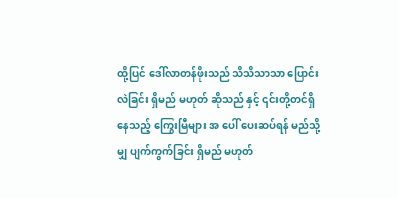ထို့ပြင် ဒေါ်လာတန်ဖိုးသည် သိသိသာသာ ပြောင်းလဲခြင်း ရှိမည် မဟုတ် ‌‌ဆိုသည် နှင့် ၎င်းတို့တင်ရှိ‌ နေသည့် ကြွေးမြီများ အ‌ ပေါ် ပေးဆပ်ရန် မည်သို့မျှ ပျက်ကွက်ခြင်း ရှိမည် မဟုတ်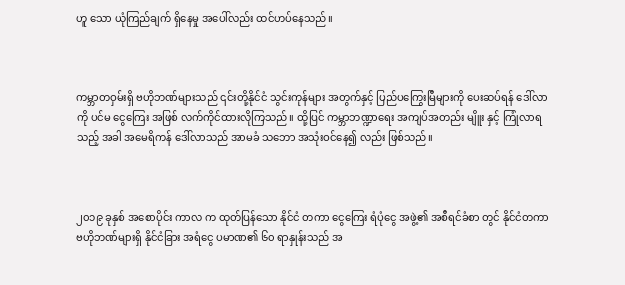ဟူ‌ သော ယုံကြည်ချက် ရှိနေမှု အပေါ်လည်း ထင်ဟပ်နေသည်။



ကမ္ဘာတဝှမ်းရှိ ဗဟိုဘဏ်များသည် ၎င်းတို့နိုင်ငံ သွင်းကုန်များ အတွက်နှင့် ပြည်ပကြွေးမြီများကို ပေးဆပ်ရန် ဒေါ်လာ ကို ပင်မ ငွေကြေး အဖြစ် လက်ကိုင်ထားလိုကြသည်။ ထို့ပြင် ကမ္ဘာဘဏ္ဍာရေး အကျပ်အတည်း မျိူး နှင့် ကြုံလာရသည့် အခါ အမေရိကန် ဒေါ်လာသည် အာမခံ သဘော အသုံးဝင်နေ၍ လည်း ဖြစ်သည်။



၂၀၁၉ ခုနှစ် အစောပိုင်း ကာလ က ထုတ်ပြန်သော နိုင်ငံ တကာ ငွေကြေး ရံပုံငွေ အဖွဲ့၏ အစီရင်ခံစာ တွင် နိုင်ငံတကာ ဗဟိုဘဏ်များရှိ နိုင်ငံခြား အရံငွေ ပမာဏ၏ ၆၀ ရာနှုန်းသည် အ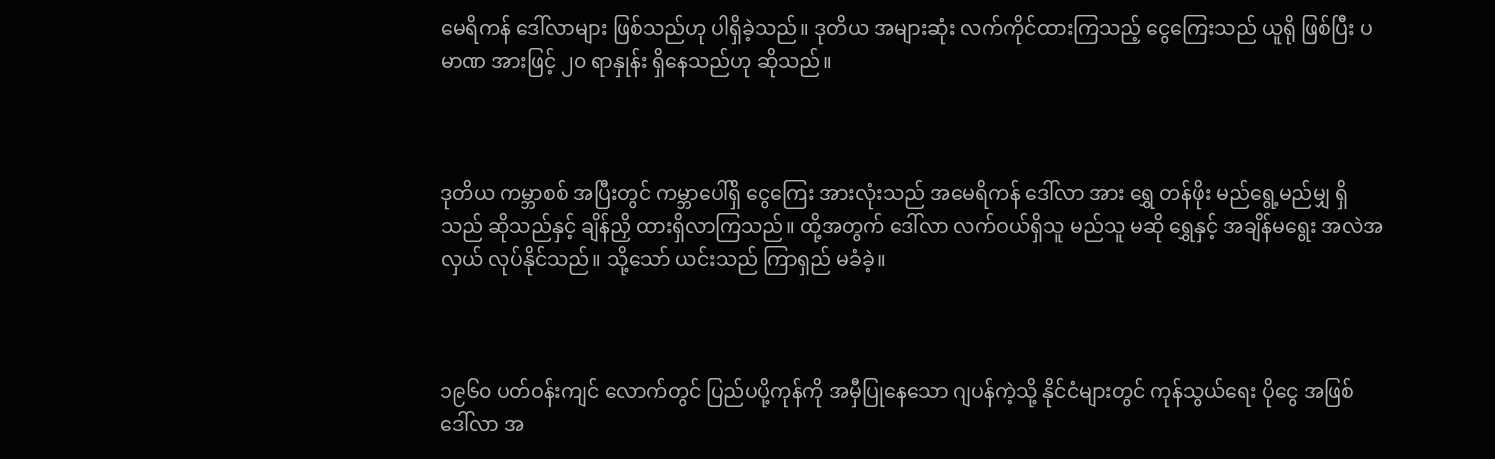မေရိကန် ‌ဒေါ်လာများ ဖြစ်သည်ဟု ပါရှိခဲ့သည်။ ဒုတိယ အများဆုံး လက်ကိုင်ထားကြသည့် ငွေကြေးသည် ယူရို ဖြစ်ပြီး ပမာဏ အားဖြင့် ၂၀ ရာနှုန်း ရှိနေသည်ဟု ဆိုသည်။



ဒုတိယ ကမ္ဘာစစ် အပြီးတွင် ကမ္ဘာပေါ်ရှိ ငွေကြေး အားလုံးသည် အမေရိကန် ဒေါ်လာ အား ရွှေ တန်ဖိုး မည်ရွေ့မည်မျှ ရှိသည် ဆိုသည်နှင့် ချိန်ညှိ ထားရှိလာကြသည်။ ထို့အတွက် ဒေါ်လာ လက်ဝယ်ရှိသူ မည်သူ မဆို ရွှေနှင့် အချိန်မရွေး အလဲအလှယ် လုပ်နိုင်သည်။ သို့သော် ယင်းသည် ကြာရှည် မခံခဲ့။



၁၉၆၀ ပတ်ဝန်းကျင် လောက်တွင် ပြည်ပပို့ကုန်ကို အမှီပြုနေသော ဂျပန်ကဲ့သို့ နိုင်ငံများတွင် ကုန်သွယ်ရေး ပိုငွေ အဖြစ် ဒေါ်လာ အ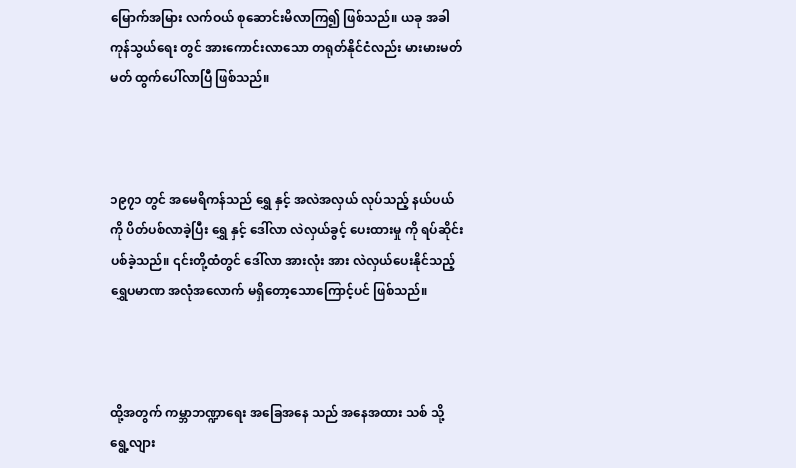မြောက်အမြား လက်ဝယ် စုဆောင်းမိလာကြ၍ ဖြစ်သည်။ ယခု အခါ ကုန်သွယ်ရေး တွင် အားကောင်းလာသော တရုတ်နိုင်ငံလည်း မားမားမတ်မတ် ထွက်ပေါ်လာပြီ ဖြစ်သည်။



၁၉၇၁ တွင် အမေရိကန်သည် ရွှေ နှင့် အလဲအလှယ် လုပ်သည့် နယ်ပယ် ကို ပိတ်ပစ်လာခဲ့ပြီး ရွှေ နှင့် ဒေါ်လာ လဲလှယ်ခွင့် ပေးထားမှု ကို ရပ်ဆိုင်းပစ်ခဲ့သည်။ ၎င်းတို့ထံတွင် ဒေါ်လာ အားလုံး အား လဲလှယ်ပေးနိုင်သည့် ရွှေပမာဏ အလုံအလောက် မရှိတော့သောကြောင့်ပင် ဖြစ်သည်။



ထို့အတွက် ကမ္ဘာဘဏ္ဍာရေး အခြေအနေ သည် အနေအထား သစ် သို့ ရွေ့လျား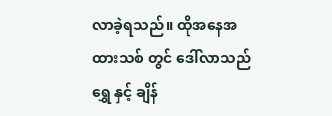လာခဲ့ရသည်။ ထိုအနေအထားသစ် တွင် ဒေါ်လာသည် ရွှေ နှင့် ချိန်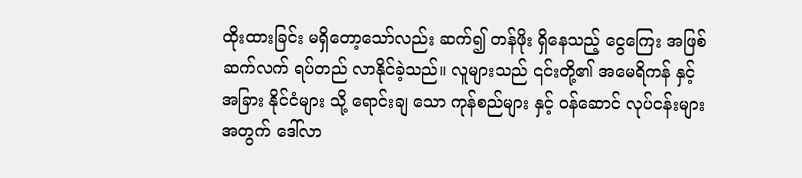ထိုးထားခြင်း မရှိတော့သော်လည်း ဆက်၍ တန်ဖိုး ရှိနေသည့် ငွေကြေး အဖြစ် ဆက်လက် ရပ်တည် လာနိုင်ခဲ့သည်။ လူများသည် ‌၎င်းတို့၏ အမေရိကန် နှင့် အခြား နိုင်ငံများ သို့ ရောင်းချ သော ကုန်စည်များ နှင့် ဝန်ဆောင် လုပ်ငန်းများ အတွက် ဒေါ်လာ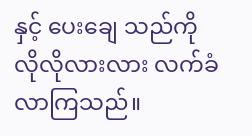နှင့် ပေးချေ သည်ကို လိုလိုလားလား လက်ခံလာကြသည်။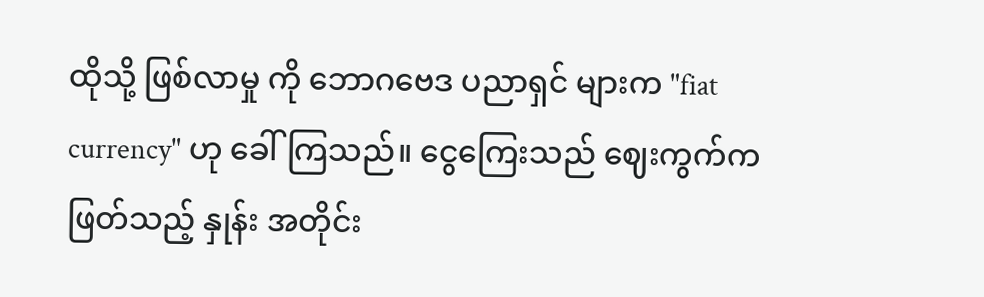ထိုသို့ ဖြစ်လာမှု ကို ဘောဂဗေဒ ပညာရှင် များက "fiat currency" ဟု ခေါ်ကြသည်။ ငွေကြေးသည် ဈေးကွက်က ဖြတ်သည့် နှုန်း အတိုင်း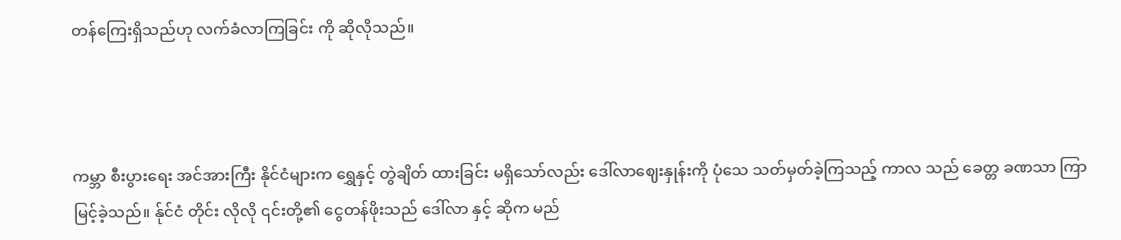တန်ကြေးရှိသည်ဟု လက်ခံလာကြခြင်း ကို ဆိုလိုသည်။



ကမ္ဘာ စီးပွားရေး အင်အားကြီး နိုင်ငံများက ရွှေနှင့် တွဲချိတ် ထားခြင်း မရှိသော်လည်း ဒေါ်လာဈေးနှုန်းကို ပုံသေ သတ်မှတ်ခဲ့ကြသည့် ကာလ သည် ခေတ္တ ခဏသာ ကြာမြင့်ခဲ့သည်။ န်ုင်ငံ တိုင်း လိုလို ၎င်းတို့၏ ငွေတန်ဖိုးသည် ဒေါ်လာ နှင့် ဆိုက မည်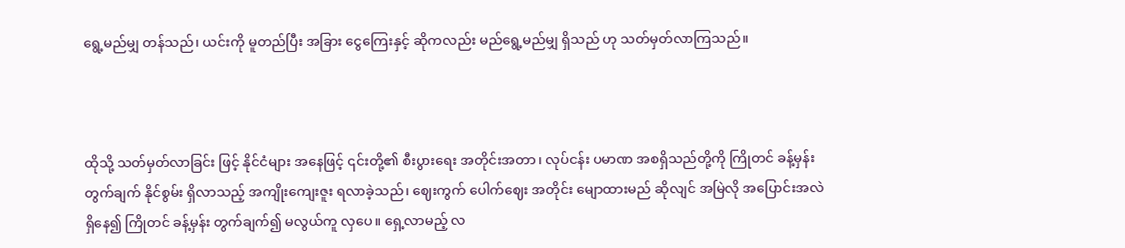ရွေ့မည်မျှ တန်သည်၊ ယင်းကို မူတည်ပြီး အခြား ငွေကြေးနှင့် ဆိုကလည်း မည်ရွေ့မည်မျှ ရှိသည် ဟု သတ်မှတ်လာကြသည်။



ထိုသို့ သတ်မှတ်လာခြင်း ဖြင့် နိုင်ငံများ အနေဖြင့် ၎င်းတို့၏ စီးပွားရေး အတိုင်းအတာ၊ လုပ်ငန်း ပမာဏ အစရှိသည်တို့ကို ကြိုတင် ခန့်မှန်း တွက်ချက် နိုင်စွမ်း ရှိလာသည့် အကျိုးကျေးဇူး ရလာခဲ့သည်၊ ‌ဈေးကွက် ပေါက်ဈေး အတိုင်း မျောထားမည် ဆိုလျင် အမြဲလို အပြောင်းအလဲ ရှိနေ၍ ကြိုတင် ခန့်မှန်း တွက်ချက်၍ မလွယ်ကူ လှပေ။ ရှေ့လာမည့် လ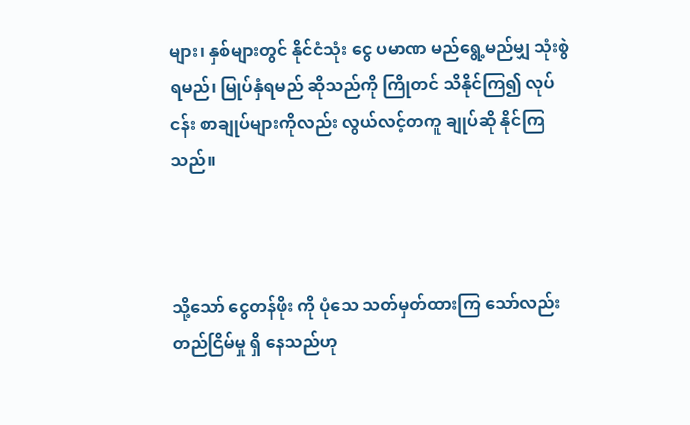များ၊ နှစ်များတွင် နိုင်ငံသုံး ငွေ ပမာဏ မည်ရွေ့မည်မျှ သုံးစွဲရမည်၊ မြုပ်နှံရမည် ဆိုသည်ကို ကြိုတင် သိနိုင်ကြ၍ လုပ်ငန်း စာချုပ်များကိုလည်း လွယ်လင့်တကူ ချုပ်ဆို နိုင်ကြသည်။



သို့သော် ငွေတန်ဖိုး ကို ပုံသေ သတ်မှတ်ထားကြ‌ သော်လည်း တည်ငြိမ်မှု ရှိ‌ နေသည်ဟု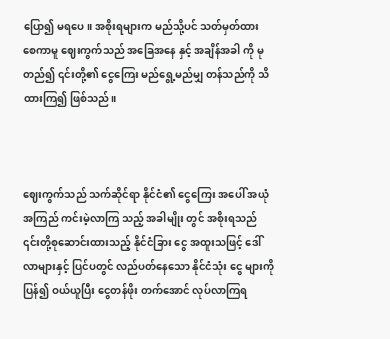ပြော၍ မရပေ။ အစိုးရများက မည်သို့ပင် သတ်မှတ်ထား‌ စေကာမူ ဈေးကွက်သည် အခြေအနေ နှင့် အချိန်အခါ ကို မုတည်၍ ၎င်းတို့၏ ငွေကြေး မည်ရွေ့မည်မျှ တန်သည်ကို သိထားကြ၍ ဖြစ်သည်။



ဈေးကွက်သည် သက်ဆိုင်ရာ နိုင်ငံ၏ ငွေကြေး အပေါ် အယုံအကြည် ကင်းမဲ့လာကြ သည့် အခါမျိုး တွင် အစိုးရသည် ၎င်းတို့စုဆောင်းထားသည့် နိုင်ငံခြား ငွေ အထူးသဖြင့် ဒေါ်လာများနှင့် ပြင်ပတွင် လည်ပတ်နေသော နိုင်ငံသုံး ငွေ များကို ပြန်၍ ဝယ်ယူပြီး ငွေတန်ဖိုး တက်အောင် လုပ်လာကြရ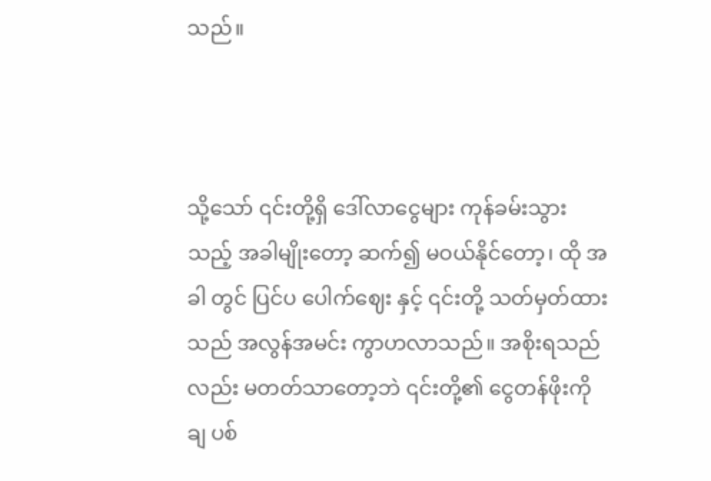သည်။



သို့သော် ၎င်းတို့ရှိ ဒေါ်လာငွေများ ကုန်ခမ်းသွားသည့် အခါမျိုးတော့ ဆက်၍ မဝယ်နိုင်တော့၊ ထို အခါ တွင် ပြင်ပ ပေါက်ဈေး နှင့် ၎င်းတို့ သတ်မှတ်ထားသည် အလွန်အမင်း ကွာဟလာသည်။ အစိုးရသည်လည်း မတတ်သာတော့ဘဲ ၎င်းတို့၏ ငွေတန်ဖိုးကို ချ ပစ်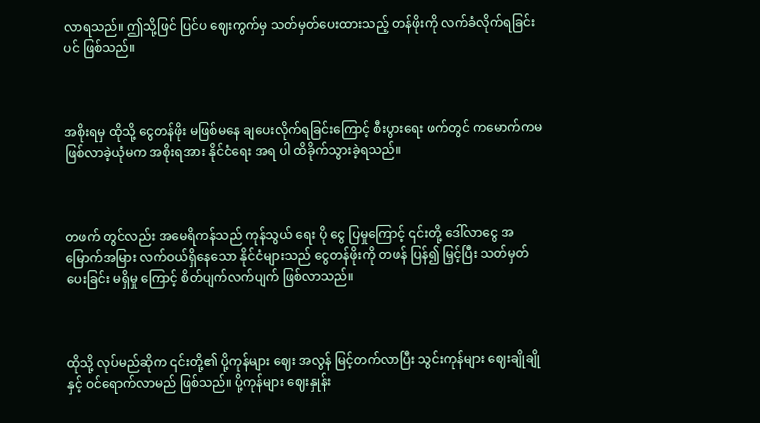လာရသည်။ ဤသို့ဖြင် ပြင်ပ ဈေးကွက်မှ သတ်မှတ်ပေးထားသည့် တန်ဖိုးကို လက်ခံလိုက်ရခြင်းပင် ဖြစ်သည်။



အစိုးရမှ ထိုသို့ ငွေတန်ဖိုး မဖြစ်မနေ ချပေးလိုက်ရခြင်းကြောင့် စီးပွားရေး ဖက်တွင် ကမောက်ကမ ဖြစ်လာခဲ့ယုံမက အစိုးရအား နိုင်ငံရေး အရ ပါ ထိခိုက်သွားခဲ့ရသည်။



တဖက် တွင်လည်း အမေရိကန်သည် ကုန်သွယ်‌ ရေး ပို‌ ငွေ ပြမှုကြောင့် ၎င်းတို့ ဒေါ်လာငွေ အမြောက်အမြား လက်ဝယ်ရှိနေသော နိုင်ငံများသည် ငွေတန်ဖိုးကို တဖန် ပြန်၍ မြှင့်ပြီး သတ်မှတ်ပေးခြင်း မရှိမှု ကြောင့် စိတ်ပျက်လက်ပျက် ဖြစ်လာသည်။



ထိုသို့ လုပ်မည်ဆိုက ၎င်းတို့၏ ပို့ကုန်များ ဈေး အလွန် မြင့်တက်လာပြီး သွင်းကုန်များ ဈေးချိုချို နှင့် ဝင်ရောက်လာမည် ဖြစ်သည်။ ပို့ကုန်များ ဈေးနှုန်း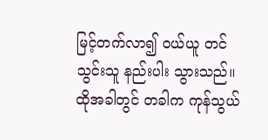မြင့်တက်လာ၍ ဝယ်ယူ တင်သွင်းသူ နည်းပါး သွားသည်။ ထိုအခါတွင် တခါက ကုန်သွယ်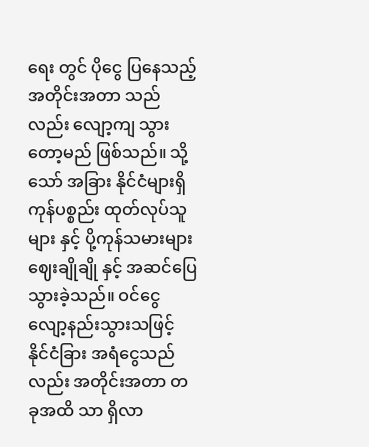ရေး တွင် ပိုငွေ ပြနေသည့် အတိုင်းအတာ သည်လည်း လျော့ကျ သွားတော့မည် ဖြစ်သည်။ သို့သော် အခြား နိုင်ငံများရှိကုန်ပစ္စည်း ထုတ်လုပ်သူများ နှင့် ပို့ကုန်သမားများ ဈေးချိုချို နှင့် အဆင်ပြေသွားခဲ့သည်။ ဝင်ငွေ လျော့နည်းသွားသဖြင့် နိုင်ငံခြား အရံငွေသည်လည်း အတိုင်းအတာ တခုအထိ သာ ရှိလာ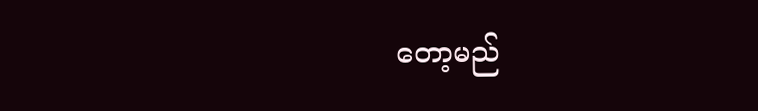တော့မည်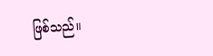ဖြစ်သည်။